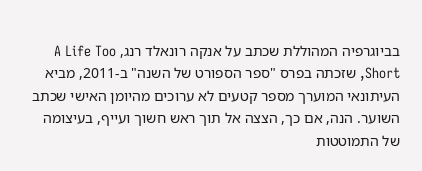בביוגרפיה המהוללת שכתב על אנקה רונאלד רנג, A Life Too Short, שזכתה בפרס "ספר הספורט של השנה" ב-2011, מביא העיתונאי המוערך מספר קטעים לא ערוכים מהיומן האישי שכתב השוער. הנה, אם כך, הצצה אל תוך ראש חשוך ועייף, בעיצומה של התמוטטות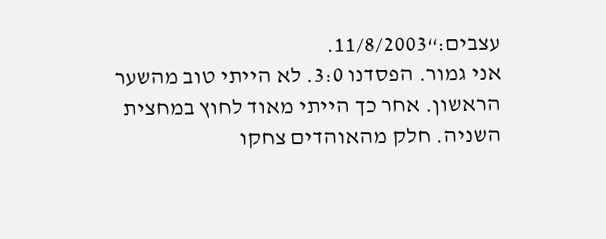עצבים:“11/8/2003.
אני גמור. הפסדנו 3:0. לא הייתי טוב מהשער הראשון. אחר כך הייתי מאוד לחוץ במחצית השניה. חלק מהאוהדים צחקו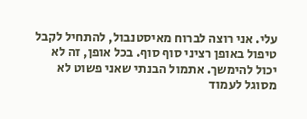עלי. אני רוצה לברוח מאיסטנבול, להתחיל לקבל טיפול באופן רציני סוף סוף. בכל אופן, זה לא יכול להימשך. אתמול הבנתי שאני פשוט לא מסוגל לעמוד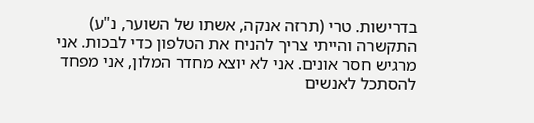בדרישות. טרי (תרזה אנקה, אשתו של השוער, נ"ע) התקשרה והייתי צריך להניח את הטלפון כדי לבכות. אני מרגיש חסר אונים. אני לא יוצא מחדר המלון, אני מפחד להסתכל לאנשים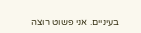בעיניים. אני פשוט רוצה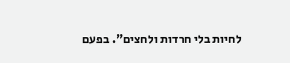לחיות בלי חרדות ולחצים". בפעם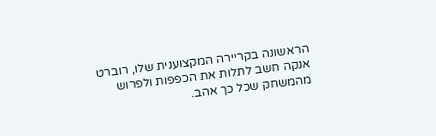הראשונה בקריירה המקצוענית שלו, רוברט אנקה חשב לתלות את הכפפות ולפרוש מהמשחק שכל כך אהב.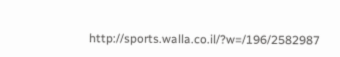http://sports.walla.co.il/?w=/196/2582987